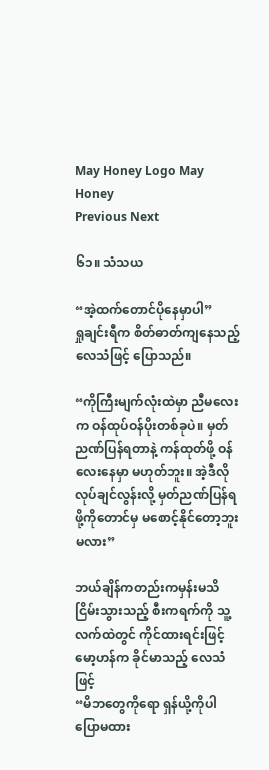May Honey Logo May Honey
Previous Next

၆၁။ သံသယ

“အဲ့ထက်တောင်ပိုနေမှာပါ”
ရှုချင်းရီက စိတ်ဓာတ်ကျနေသည့် လေသံဖြင့် ပြောသည်။

“ကိုကြီးမျက်လုံးထဲမှာ ညီမလေးက ဝန်ထုပ်ဝန်ပိုးတစ်ခုပဲ။ မှတ်ညဏ်ပြန်ရတာနဲ့ ကန်ထုတ်ဖို့ ဝန်လေးနေမှာ မဟုတ်ဘူး။ အဲ့ဒီလိုလုပ်ချင်လွန်းလို့ မှတ်ညဏ်ပြန်ရဖို့ကိုတောင်မှ မစောင့်နိုင်တော့ဘူးမလား”

ဘယ်ချိန်ကတည်းကမှန်းမသိ ငြိမ်းသွားသည့် စီးကရက်ကို သူ့လက်ထဲတွင် ကိုင်ထားရင်းဖြင့် မော့ဟန်က ခိုင်မာသည့် လေသံဖြင့်
“မိဘတွေကိုရော ရှန်ယို့ကိုပါ ပြောမထား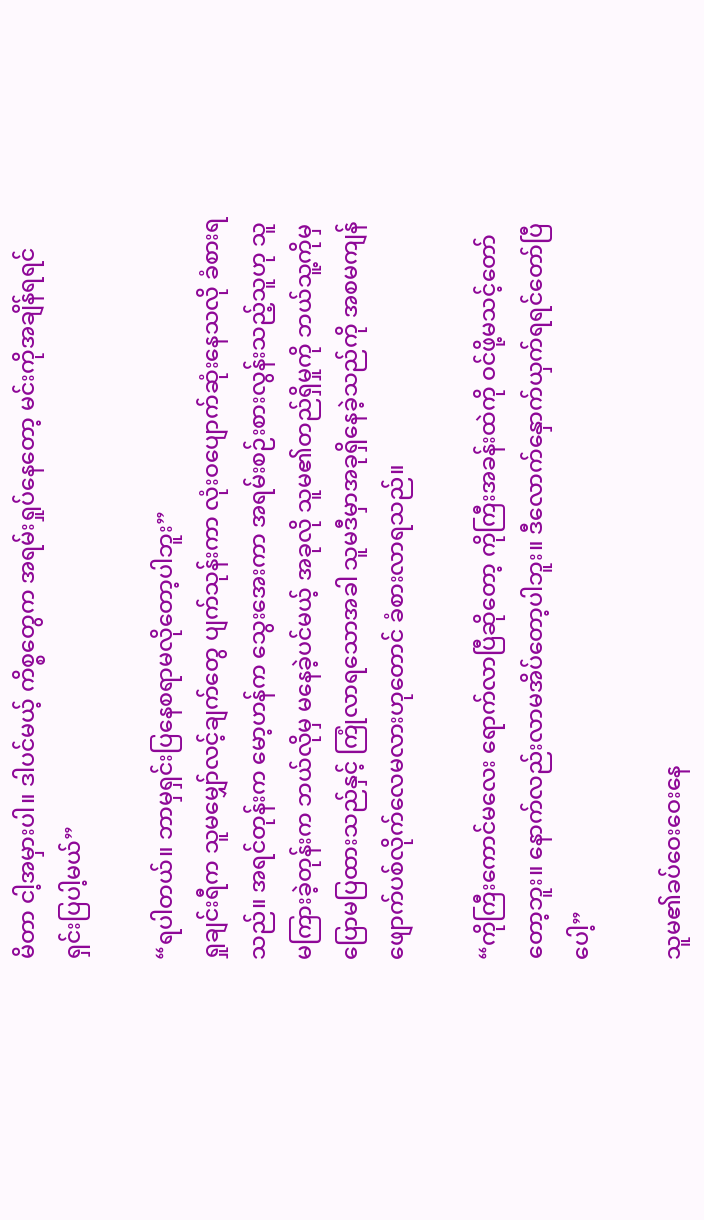မိတာ ငါ့အမှားပါ။ ဒါပင်မယ့် ကိစ္စတွေက အရမ်းရှုပ်နေတော့ မင်းကိုအချိန်ရရင် ရှင်းပြပါ့မယ်”

“ရပါတယ်။ ဘာမှရှင်းပြနေစရာမလိုတော့ပါဘူး”
ရှုချင်းရီက သူမမျှော်လင့်ချက်တွေ ပျက်သုန်းကာ လုံးဝပျောက်ဆုံးနေသလို ခံစားရသည်။ အရင်တုန်းက မော့ဟန်က သွေးအေးကာ အရမ်းစဉ်းစားလွန်းသည့်သူဟု သူမကြားခဲ့တုန်းက ဘယ်လိုမှ မနေခဲ့ပင်မယ့် အခုလို သူမ၏တည်ရှိမှုကို ဘယ်သူ့ကိုမှ ပြောမပြထားသည်နှင့် ကြုံလာရသောအခါ သူမဒီမှာအခုရှိနေခဲ့သည်ကို အစမကျန် ဖျောက်ပစ်လိုက်လေမလားဟုတောင် ခံစားလာရသည်။

“ကိုကြီးကောင်မလေး ရောက်လာပြီဆိုတော့ ကိုကြီးအခန်းထဲကို ဝင်ဖို့မသင့်တော်တော့ဘူး။ နောက်လည်းလာမအိပ်တော့ပါဘူး။ ဒီလောက်နှောက်ယှက်ရရင်တော်ပြီပေါ့”

သူမ၏ခပ်ဝေးဝေးနေ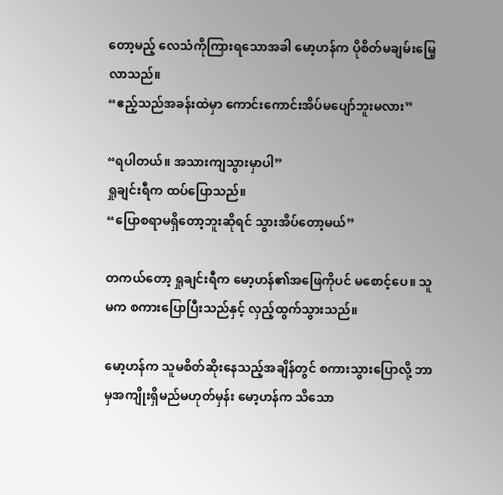တော့မည့် လေသံကိုကြားရသောအခါ မော့ဟန်က ပိုစိတ်မချမ်းမြေ့လာသည်။
“ဧည့်သည်အခန်းထဲမှာ ကောင်းကောင်းအိပ်မပျော်ဘူးမလား”

“ရပါတယ်။ အသားကျသွားမှာပါ”
ရှုချင်းရီက ထပ်ပြောသည်။
“ပြောစရာမရှိတော့ဘူးဆိုရင် သွားအိပ်တော့မယ်”

တကယ်တော့ ရှုချင်းရီက မော့ဟန်၏အဖြေကိုပင် မစောင့်ပေ။ သူမက စကားပြောပြီးသည်နှင့် လှည့်ထွက်သွားသည်။

မော့ဟန်က သူမစိတ်ဆိုးနေသည့်အချိန်တွင် စကားသွားပြောလို့ ဘာမှအကျိုးရှိမည်မဟုတ်မှန်း မော့ဟန်က သိသော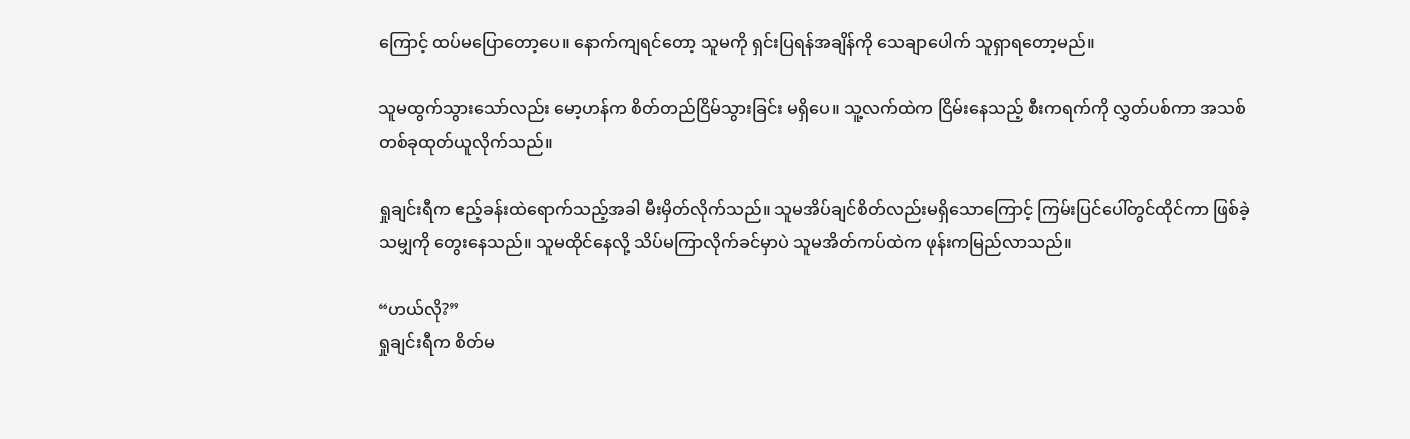ကြောင့် ထပ်မပြောတော့ပေ။ နောက်ကျရင်တော့ သူမကို ရှင်းပြရန်အချိန်ကို သေချာပေါက် သူရှာရတော့မည်။

သူမထွက်သွားသော်လည်း မော့ဟန်က စိတ်တည်ငြိမ်သွားခြင်း မရှိပေ။ သူ့လက်ထဲက ငြိမ်းနေသည့် စီးကရက်ကို လွှတ်ပစ်ကာ အသစ်တစ်ခုထုတ်ယူလိုက်သည်။

ရှုချင်းရီက ဧည့်ခန်းထဲရောက်သည့်အခါ မီးမှိတ်လိုက်သည်။ သူမအိပ်ချင်စိတ်လည်းမရှိသောကြောင့် ကြမ်းပြင်ပေါ်တွင်ထိုင်ကာ ဖြစ်ခဲ့သမျှကို တွေးနေသည်။ သူမထိုင်နေလို့ သိပ်မကြာလိုက်ခင်မှာပဲ သူမအိတ်ကပ်ထဲက ဖုန်းကမြည်လာသည်။

“ဟယ်လို?”
ရှုချင်းရီက စိတ်မ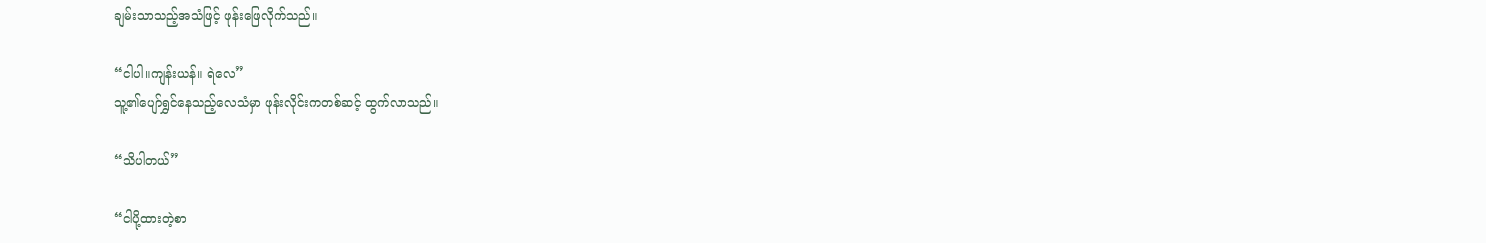ချမ်းသာသည့်အသံဖြင့် ဖုန်းဖြေလိုက်သည်။

“ငါပါ။ကျန်းယန်။ ရဲလေ”
သူ့၏ပျော်ရွှင်နေသည့်လေသံမှာ ဖုန်းလိုင်းကတစ်ဆင့် ထွက်လာသည်။

“သိပါတယ်”

“ငါပို့ထားတဲ့စာ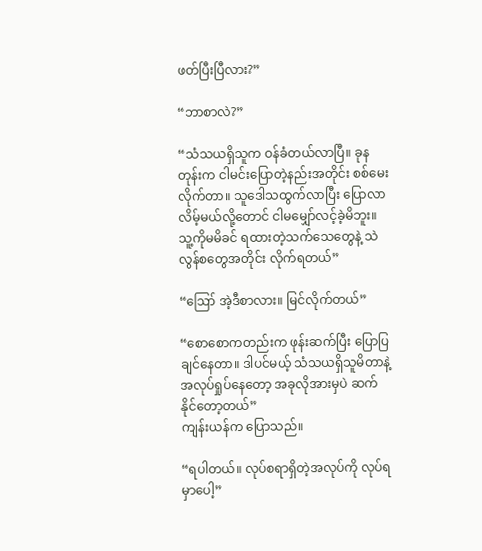ဖတ်ပြီးပြီလား?”

“ဘာစာလဲ?”

“သံသယရှိသူက ဝန်ခံတယ်လာပြီ။ ခုနတုန်းက ငါမင်းပြောတဲ့နည်းအတိုင်း စစ်မေးလိုက်တာ။ သူဒေါသထွက်လာပြီး ပြောလာလိမ့်မယ်လို့တောင် ငါမမျှော်လင့်ခဲ့မိဘူး။ သူ့ကိုမမိခင် ရထားတဲ့သက်သေတွေနဲ့ သဲလွန်စတွေအတိုင်း လိုက်ရတယ်”

“ဪ အဲ့ဒီစာလား။ မြင်လိုက်တယ်”

“စောစောကတည်းက ဖုန်းဆက်ပြီး ပြောပြချင်နေတာ။ ဒါပင်မယ့် သံသယရှိသူမိတာနဲ့ အလုပ်ရှုပ်နေတော့ အခုလိုအားမှပဲ ဆက်နိုင်တော့တယ်”
ကျန်းယန်က ပြောသည်။

“ရပါတယ်။ လုပ်စရာရှိတဲ့အလုပ်ကို လုပ်ရမှာပေါ့”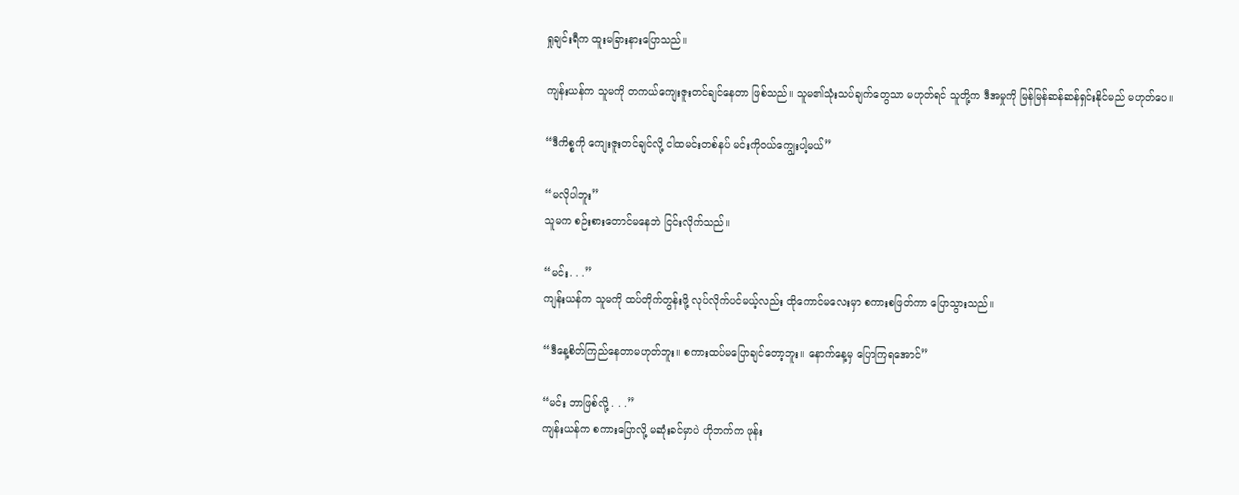ရှုချင်းရီက ထူးမခြားနားပြောသည်။

ကျန်းယန်က သူမကို တကယ်ကျေးဇူးတင်ချင်နေတာ ဖြစ်သည်။ သူမ၏သုံးသပ်ချက်တွေသာ မဟုတ်ရင် သူတို့က ဒီအမှုကို မြန်မြန်ဆန်ဆန်ရှင်းနိုင်မည် မဟုတ်ပေ။

“ဒီကိစ္စကို ကျေးဇူးတင်ချင်လို့ ငါထမင်းတစ်နပ် မင်းကိုဝယ်ကျွေးပါ့မယ်”

“မလိုပါဘူး”
သူမက စဉ်းစားတောင်မနေဘဲ ငြင်းလိုက်သည်။

“မင်း. . .”
ကျန်းယန်က သူမကို ထပ်တိုက်တွန်းဖို့ လုပ်လိုက်ပင်မယ့်လည်း ထိုကောင်မလေးမှာ စကားစဖြတ်ကာ ပြောသွားသည်။

“ဒီနေ့စိတ်ကြည်နေတာမဟုတ်ဘူး။ စကားထပ်မပြောချင်တော့ဘူး။ နောက်နေ့မှ ပြောကြရအောင်”

“မင်း ဘာဖြစ်လို့ . . .”
ကျန်းယန်က စကားပြောလို့ မဆုံးခင်မှာပဲ ဟိုဘက်က ဖုန်း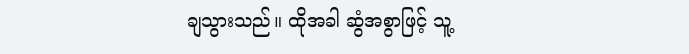ချသွားသည်။ ထိုအခါ ဆွံအစွာဖြင့် သူ့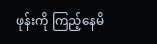ဖုန်းကို ကြည့်နေမိ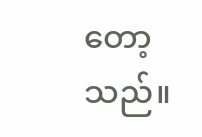တော့သည်။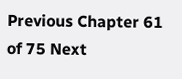Previous Chapter 61 of 75 Next